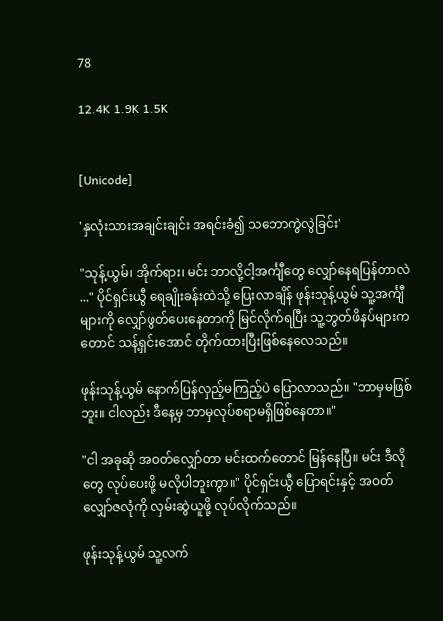78

12.4K 1.9K 1.5K


[Unicode]

'နှလုံးသားအချင်းချင်း အရင်းခံ၍ သဘောကွဲလွဲခြင်း'

"သုန့်ယွမ်၊ အိုက်ရား၊ မင်း ဘာလို့ငါ့အင်္ကျီတွေ လျှော်နေရပြန်တာလဲ ..." ပိုင်ရှင်းယွီ ရေချိုးခန်းထဲသို့ ပြေးလာချိန် ဖုန်းသုန့်ယွမ် သူ့အင်္ကျီများကို လျှော်ဖွတ်ပေးနေတာကို မြင်လိုက်ရပြီး သူ့ဘွတ်ဖိနပ်များကတောင် သန့်ရှင်းအောင် တိုက်ထားပြီးဖြစ်နေလေသည်။

ဖုန်းသုန့်ယွမ် နောက်ပြန်လှည့်မကြည့်ပဲ ပြောလာသည်။ "ဘာမှမဖြစ်ဘူး။ ငါလည်း ဒီနေ့မှ ဘာမှလုပ်စရာမရှိဖြစ်နေတာ။"

"ငါ အခုဆို အဝတ်လျှော်တာ မင်းထက်တောင် မြန်နေပြီ။ မင်း ဒီလိုတွေ လုပ်ပေးဖို့ မလိုပါဘူးကွာ။" ပိုင်ရှင်းယွီ ပြောရင်းနှင့် အဝတ်လျှော်ဇလုံကို လှမ်းဆွဲယူဖို့ လုပ်လိုက်သည်။

ဖုန်းသုန့်ယွမ် သူ့လက်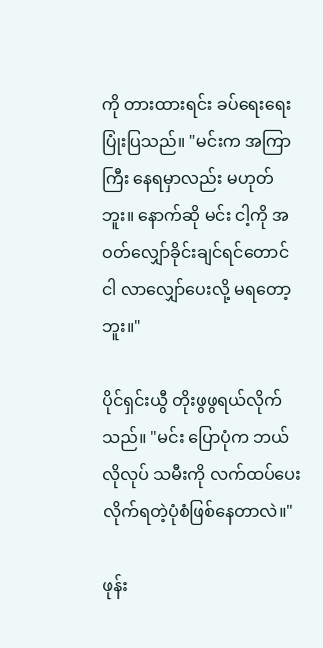ကို တားထားရင်း ခပ်ရေးရေးပြုံးပြသည်။ "မင်းက အကြာကြီး နေရမှာလည်း မဟုတ်ဘူး။ နောက်ဆို မင်း ငါ့ကို အဝတ်လျှော်ခိုင်းချင်ရင်တောင် ငါ လာလျှော်ပေးလို့ မရတော့ဘူး။"

ပိုင်ရှင်းယွီ တိုးဖွဖွရယ်လိုက်သည်။ "မင်း ပြောပုံက ဘယ်လိုလုပ် သမီးကို လက်ထပ်ပေးလိုက်ရတဲ့ပုံစံဖြစ်နေတာလဲ။"

ဖုန်း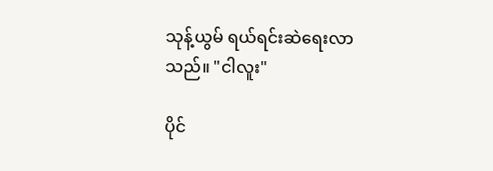သုန့်ယွမ် ရယ်ရင်းဆဲရေးလာသည်။ "ငါလူး"

ပိုင်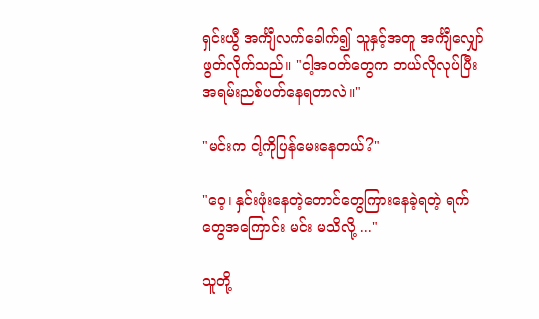ရှင်းယွီ အင်္ကျီလက်ခေါက်၍ သူနှင့်အတူ အင်္ကျီလျှော်ဖွတ်လိုက်သည်။ "ငါ့အဝတ်တွေက ဘယ်လိုလုပ်ပြီး အရမ်းညစ်ပတ်နေရတာလဲ။"

"မင်းက ငါ့ကိုပြန်မေးနေတယ်?"

"ဝေ့၊ နှင်းဖုံးနေတဲ့တောင်တွေကြားနေခဲ့ရတဲ့ ရက်တွေအကြောင်း မင်း မသိလို့ ..."

သူတို့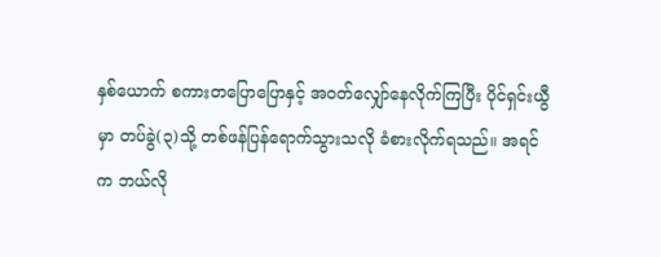နှစ်ယောက် စကားတပြောပြောနှင့် အဝတ်လျှော်နေလိုက်ကြပြီး ပိုင်ရှင်းယွီမှာ တပ်ခွဲ(၃)သို့ တစ်ဖန်ပြန်ရောက်သွားသလို ခံစားလိုက်ရသည်။ အရင်က ဘယ်လို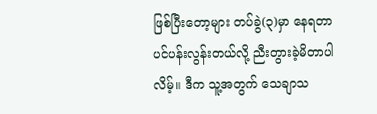ဖြစ်ပြီးတော့များ တပ်ခွဲ(၃)မှာ နေရတာ ပင်ပန်းလွန်းတယ်လို့ ညီးတွားခဲ့မိတာပါလိမ့်။ ဒီက သူ့အတွက် သေချာသ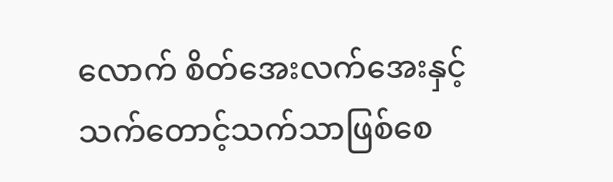လောက် စိတ်အေးလက်အေးနှင့် သက်တောင့်သက်သာဖြစ်စေ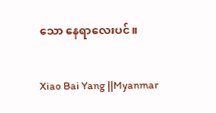သော နေရာလေးပင်။

Xiao Bai Yang ||Myanmar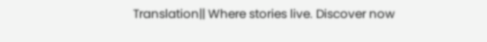Translation|| Where stories live. Discover now